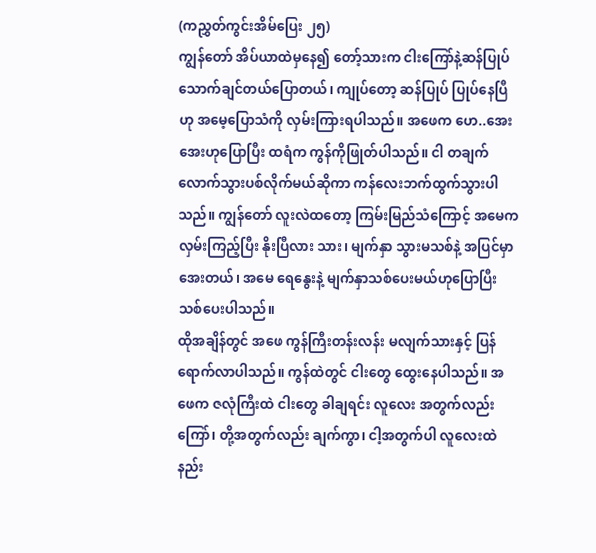(ကညွှတ်ကွင်းအိမ်ပြေး ၂၅)
ကျွန်တော် အိပ်ယာထဲမှနေ၍ တော့်သားက ငါးကြော်နဲ့ဆန်ပြုပ်သောက်ချင်တယ်ပြောတယ်၊ ကျုပ်တော့ ဆန်ပြုပ် ပြုပ်နေပြီဟု အမေ့ပြောသံကို လှမ်းကြားရပါသည်။ အဖေက ဟေ..အေးအေးဟုပြောပြီး ထရံက ကွန်ကိုဖြုတ်ပါသည်။ ငါ တချက်လောက်သွားပစ်လိုက်မယ်ဆိုကာ ကန်လေးဘက်ထွက်သွားပါသည်။ ကျွန်တော် လူးလဲထတော့ ကြမ်းမြည်သံကြောင့် အမေကလှမ်းကြည့်ပြီး နိုးပြီလား သား၊ မျက်နှာ သွားမသစ်နဲ့ အပြင်မှာအေးတယ်၊ အမေ ရေနွေးနဲ့ မျက်နှာသစ်ပေးမယ်ဟုပြောပြီး သစ်ပေးပါသည်။
ထိုအချိန်တွင် အဖေ ကွန်ကြီးတန်းလန်း မလျက်သားနှင့် ပြန်ရောက်လာပါသည်။ ကွန်ထဲတွင် ငါးတွေ ထွေးနေပါသည်။ အဖေက ဇလုံကြီးထဲ ငါးတွေ ခါချရင်း လူလေး အတွက်လည်းကြော်၊ တို့အတွက်လည်း ချက်ကွာ၊ ငါ့အတွက်ပါ လူလေးထဲ နည်း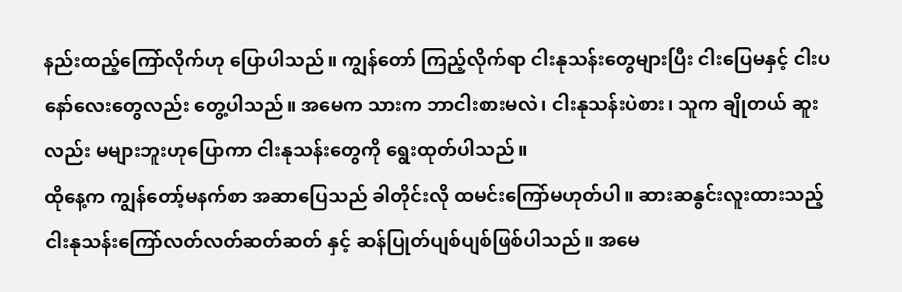နည်းထည့်ကြော်လိုက်ဟု ပြောပါသည်။ ကျွန်တော် ကြည့်လိုက်ရာ ငါးနုသန်းတွေများပြီး ငါးပြေမနှင့် ငါးပနော်လေးတွေလည်း တွေ့ပါသည်။ အမေက သားက ဘာငါးစားမလဲ၊ ငါးနုသန်းပဲစား၊ သူက ချိုတယ် ဆူးလည်း မများဘူးဟုပြောကာ ငါးနုသန်းတွေကို ရွေးထုတ်ပါသည်။
ထိုနေ့က ကျွန်တော့်မနက်စာ အဆာပြေသည် ခါတိုင်းလို ထမင်းကြော်မဟုတ်ပါ။ ဆားဆနွင်းလူးထားသည့် ငါးနုသန်းကြော်လတ်လတ်ဆတ်ဆတ် နှင့် ဆန်ပြုတ်ပျစ်ပျစ်ဖြစ်ပါသည်။ အမေ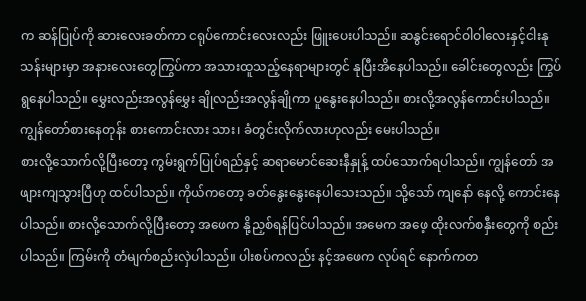က ဆန်ပြုပ်ကို ဆားလေးခတ်ကာ ငရုပ်ကောင်းလေးလည်း ဖြူးပေးပါသည်။ ဆနွင်းရောင်ဝါဝါလေးနှင့်ငါးနုသန်းများမှာ အနားလေးတွေကြွပ်ကာ အသားထူသည့်နေရာများတွင် နုပြီးအိနေပါသည်။ ခေါင်းတွေလည်း ကြွပ်ရွနေပါသည်။ မွှေးလည်းအလွန်မွှေး ချိုလည်းအလွန်ချိုကာ ပူနွေးနေပါသည်။ စားလို့အလွန်ကောင်းပါသည်။ ကျွန်တော်စားနေတုန်း စားကောင်းလား သား၊ ခံတွင်းလိုက်လားဟုလည်း မေးပါသည်။
စားလို့သောက်လို့ပြီးတော့ ကွမ်းရွက်ပြုပ်ရည်နှင့် ဆရာမောင်ဆေးနီနှုန့် ထပ်သောက်ရပါသည်။ ကျွန်တော် အဖျားကျသွားပြီဟု ထင်ပါသည်။ ကိုယ်ကတော့ ခတ်နွေးနွေးနေပါသေးသည်။ သို့သော် ကျနော် နေလို့ ကောင်းနေပါသည်။ စားလို့သောက်လို့ပြီးတော့ အဖေက နို့ညှစ်ရန်ပြင်ပါသည်။ အမေက အဖေ့ ထိုးလက်စနှီးတွေကို စည်းပါသည်။ ကြမ်းကို တံမျက်စည်းလှဲပါသည်။ ပါးစပ်ကလည်း နင့်အဖေက လုပ်ရင် နောက်ကတ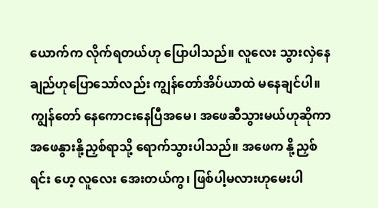ယောက်က လိုက်ရတယ်ဟု ပြောပါသည်။ လူလေး သွားလှဲနေချည်ဟုပြောသော်လည်း ကျွန်တော်အိပ်ယာထဲ မနေချင်ပါ။ ကျွန်တော် နေကောငးနေပြီအမေ၊ အဖေဆီသွားမယ်ဟုဆိုကာ အဖေနွားနို့ညှစ်ရာသို့ ရောက်သွားပါသည်။ အဖေက နို့ညှစ်ရင်း ဟေ့ လူလေး အေးတယ်ကွ၊ ဖြစ်ပါ့မလားဟုမေးပါ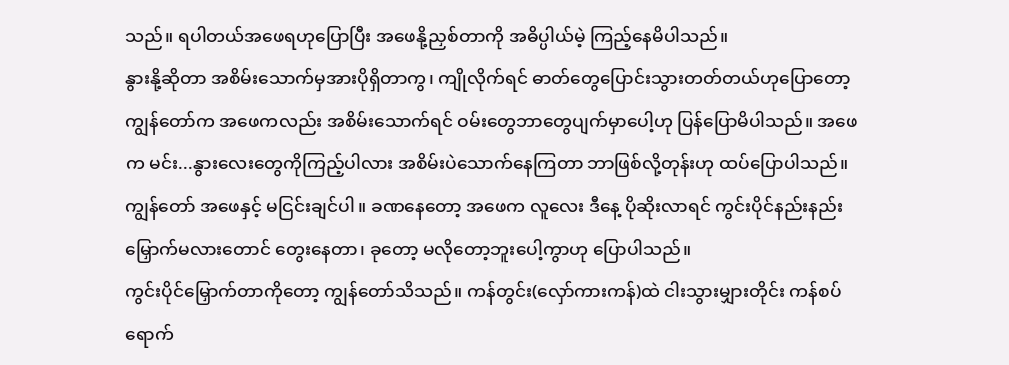သည်။ ရပါတယ်အဖေရဟုပြောပြီး အဖေနို့ညှစ်တာကို အဓိပ္ပါယ်မဲ့ ကြည့်နေမိပါသည်။
နွားနို့ဆိုတာ အစိမ်းသောက်မှအားပိုရှိတာကွ၊ ကျိုလိုက်ရင် ဓာတ်တွေပြောင်းသွားတတ်တယ်ဟုပြောတော့ ကျွန်တော်က အဖေကလည်း အစိမ်းသောက်ရင် ဝမ်းတွေဘာတွေပျက်မှာပေါ့ဟု ပြန်ပြောမိပါသည်။ အဖေက မင်း...နွားလေးတွေကိုကြည့်ပါလား အစိမ်းပဲသောက်နေကြတာ ဘာဖြစ်လို့တုန်းဟု ထပ်ပြောပါသည်။ ကျွန်တော် အဖေနှင့် မငြင်းချင်ပါ။ ခဏနေတော့ အဖေက လူလေး ဒီနေ့ ပိုဆိုးလာရင် ကွင်းပိုင်နည်းနည်းမြှောက်မလားတောင် တွေးနေတာ၊ ခုတော့ မလိုတော့ဘူးပေါ့ကွာဟု ပြောပါသည်။
ကွင်းပိုင်မြှောက်တာကိုတော့ ကျွန်တော်သိသည်။ ကန်တွင်း(လှော်ကားကန်)ထဲ ငါးသွားမျှားတိုင်း ကန်စပ်ရောက်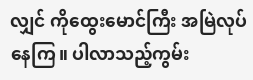လျှင် ကိုထွေးမောင်ကြီး အမြဲလုပ်နေကြ။ ပါလာသည့်ကွမ်း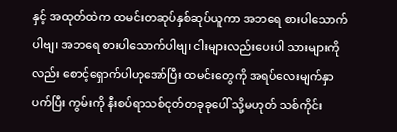နှင့် အထုတ်ထဲက ထမင်းတဆုပ်နှစ်ဆုပ်ယူကာ အဘရေ စားပါသောက်ပါဗျ၊ အဘရေ စားပါသောက်ပါဗျ၊ ငါးများလည်းပေးပါ သားများကိုလည်း စောင့်ရှောက်ပါဟုအော်ပြီး ထမင်းတွေကို အရပ်လေးမျက်နှာပက်ပြီး ကွမ်းကို နီးစပ်ရာသစ်ငုတ်တခုခုပေါ် သို့မဟုတ် သစ်ကိုင်း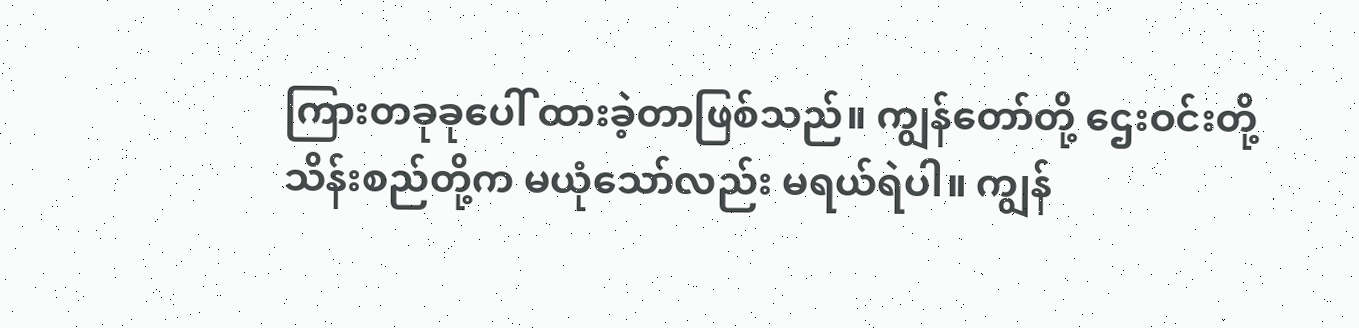ကြားတခုခုပေါ် ထားခဲ့တာဖြစ်သည်။ ကျွန်တော်တို့ ဌေးဝင်းတို့ သိန်းစည်တို့က မယုံသော်လည်း မရယ်ရဲပါ။ ကျွန်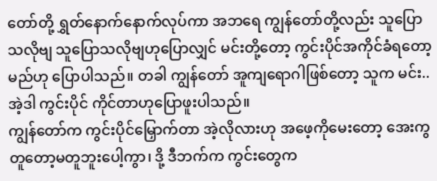တော်တို့ ရွှတ်နောက်နောက်လုပ်ကာ အဘရေ ကျွန်တော်တို့လည်း သူပြောသလိုဗျ သူပြောသလိုဗျဟုပြောလျှင် မင်းတို့တော့ ကွင်းပိုင်အကိုင်ခံရတော့မည်ဟု ပြောပါသည်။ တခါ ကျွန်တော် အူကျရောဂါဖြစ်တော့ သူက မင်း..အဲ့ဒါ ကွင်းပိုင် ကိုင်တာဟုပြောဖူးပါသည်။
ကျွန်တော်က ကွင်းပိုင်မြှောက်တာ အဲ့လိုလားဟု အဖေ့ကိုမေးတော့ အေးကွ တူတော့မတူဘူးပေါ့ကွာ၊ ဒို့ ဒီဘက်က ကွင်းတွေက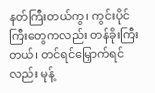နတ်ကြီးတယ်ကွ၊ ကွင်းပိုင်ကြီးတွေကလည်း တန်ခိုးကြီးတယ်၊ တင်ရင်မြှောက်ရင်လည်း မုန့်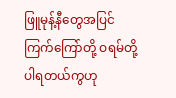ဖြူမုန့်နီတွေအပြင် ကြက်ကြော်တို့ ဝရမ်တို့ပါရတယ်ကွဟု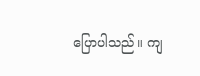ပြောပါသည်။ ကျ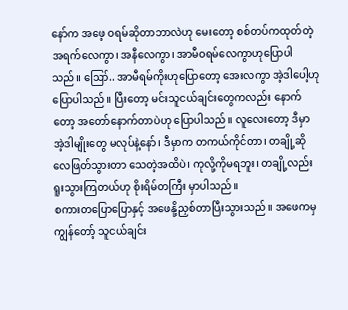နော်က အဖေ့ ဝရမ်ဆိုတာဘာလဲဟု မေးတော့ စစ်တပ်ကထုတ်တဲ့အရက်လေကွာ၊ အနီလေကွာ၊ အာမီဝရမ်လေကွာဟုပြောပါသည်။ ဪ.. အာမီရမ်ကိုးဟုပြောတော့ အေးလကွာ အဲ့ဒါပေါ့ဟု ပြောပါသည်။ ပြီးတော့ မင်းသူငယ်ချင်းတွေကလည်း နောက်တော့ အတော်နောက်တာပဲဟု ပြောပါသည်။ လူလေးတော့ ဒီမှာ အဲ့ဒါမျိုးတွေ မလုပ်နဲ့နော်၊ ဒီမှာက တကယ်ကိုင်တာ၊ တချို့ဆို လေဖြတ်သွားတာ သေတဲ့အထိပဲ၊ ကုလို့ကိုမရဘူး၊ တချို့လည်း ရူးသွားကြတယ်ဟု စိုးရိမ်တကြီး မှာပါသည်။
စကားတပြောပြောနှင့် အဖေနို့ညှစ်တာပြီးသွားသည်။ အဖေကမှ ကျွန်တော့် သူငယ်ချင်း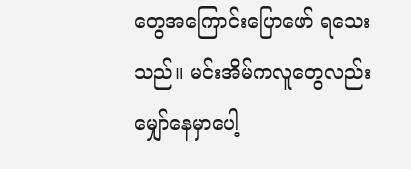တွေအကြောင်းပြောဖော် ရသေးသည်။ မင်းအိမ်ကလူတွေလည်း မျှော်နေမှာပေါ့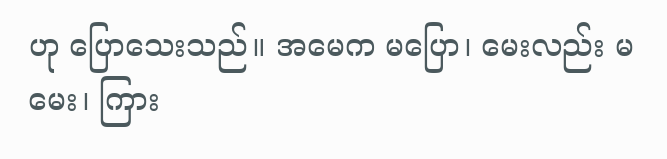ဟု ပြောသေးသည်။ အမေက မပြော၊ မေးလည်း မမေး၊ ကြား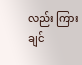လည်း ကြားချင်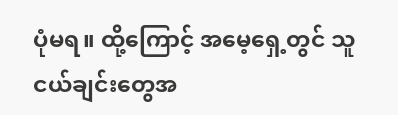ပုံမရ။ ထို့ကြောင့် အမေ့ရှေ့တွင် သူငယ်ချင်းတွေအ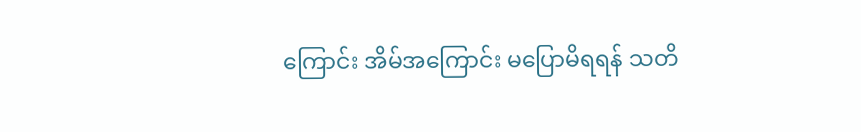ကြောင်း အိမ်အကြောင်း မပြောမိရရန် သတိ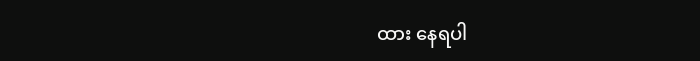ထား နေရပါ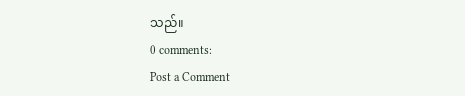သည်။
0 comments:
Post a Comment